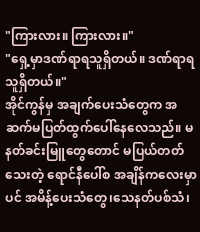"ကြားလား။ ကြားလား။"
"ရှေ့မှာဒဏ်ရာရသူရှိတယ်။ ဒဏ်ရာရသူရှိတယ်။"
အိုင်ကွန်မှ အချက်ပေးသံတွေက အဆက်မပြတ်ထွက်ပေါ်နေလေသည်။ မနတ်ခင်းမြူတွေတောင် မပြယ်တတ်သေးတဲ့ ရောင်နီပေါ်စ အချိန်ကလေးမှာပင် အမိန့်ပေးသံတွေ၊သေနတ်ပစ်သံ၊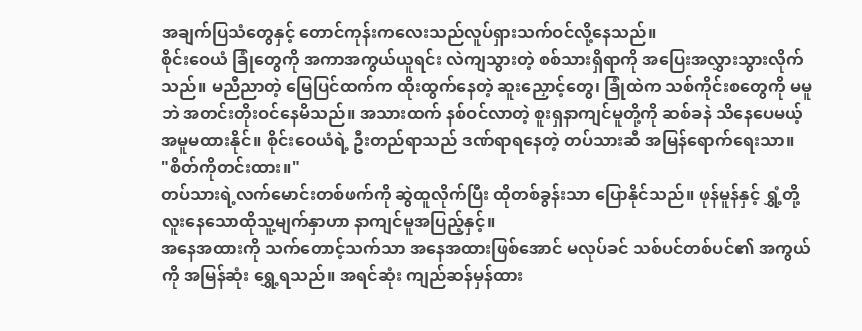အချက်ပြသံတွေနှင့် တောင်ကုန်းကလေးသည်လူပ်ရှားသက်ဝင်လို့နေသည်။
စိုင်းဝေယံ ခြုံတွေကို အကာအကွယ်ယူရင်း လဲကျသွားတဲ့ စစ်သားရှိရာကို အပြေးအလွှားသွားလိုက်သည်။ မညီညာတဲ့ မြေပြင်ထက်က ထိုးထွက်နေတဲ့ ဆူးညှောင့်တွေ၊ ခြုံထဲက သစ်ကိုင်းစတွေကို မမူဘဲ အတင်းတိုးဝင်နေမိသည်။ အသားထက် နစ်ဝင်လာတဲ့ စူးရှနာကျင်မူတို့ကို ဆစ်ခနဲ သိနေပေမယ့် အမူမထားနိုင်။ စိုင်းဝေယံရဲ့ ဦးတည်ရာသည် ဒဏ်ရာရနေတဲ့ တပ်သားဆီ အမြန်ရောက်ရေးသာ။
"စိတ်ကိုတင်းထား။"
တပ်သားရဲ့လက်မောင်းတစ်ဖက်ကို ဆွဲထူလိုက်ပြီး ထိုတစ်ခွန်းသာ ပြောနိုင်သည်။ ဖုန်မူန်နှင့် ရွှံ့တို့ လူးနေသောထိုသူ့မျက်နှာဟာ နာကျင်မူအပြည့်နှင့်။
အနေအထားကို သက်တောင့်သက်သာ အနေအထားဖြစ်အောင် မလုပ်ခင် သစ်ပင်တစ်ပင်၏ အကွယ်ကို အမြန်ဆုံး ရွှေ့ရသည်။ အရင်ဆုံး ကျည်ဆန်မှန်ထား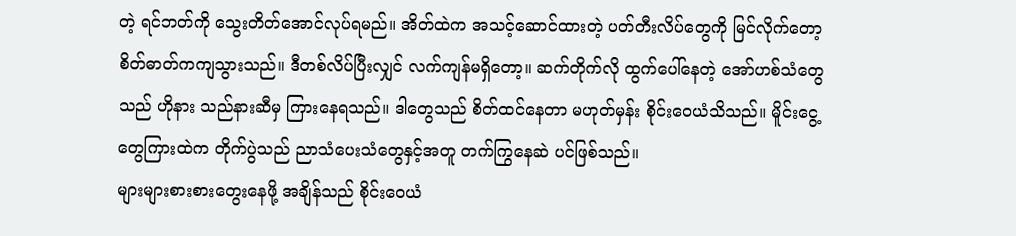တဲ့ ရင်ဘတ်ကို သွေးတိတ်အောင်လုပ်ရမည်။ အိတ်ထဲက အသင့်ဆောင်ထားတဲ့ ပတ်တီးလိပ်တွေကို မြင်လိုက်တော့ စိတ်ဓာတ်ကကျသွားသည်။ ဒီတစ်လိပ်ပြီးလျှင် လက်ကျန်မရှိတော့။ ဆက်တိုက်လို ထွက်ပေါ်နေတဲ့ အော်ဟစ်သံတွေသည် ဟိုနား သည်နားဆီမှ ကြားနေရသည်။ ဒါတွေသည် စိတ်ထင်နေတာ မဟုတ်မှန်း စိုင်းဝေယံသိသည်။ မိူင်းငွေ့တွေကြားထဲက တိုက်ပွဲသည် ညာသံပေးသံတွေနှင့်အတူ တက်ကြွနေဆဲ ပင်ဖြစ်သည်။
များများစားစားတွေးနေဖို့ အချိန်သည် စိုင်းဝေယံ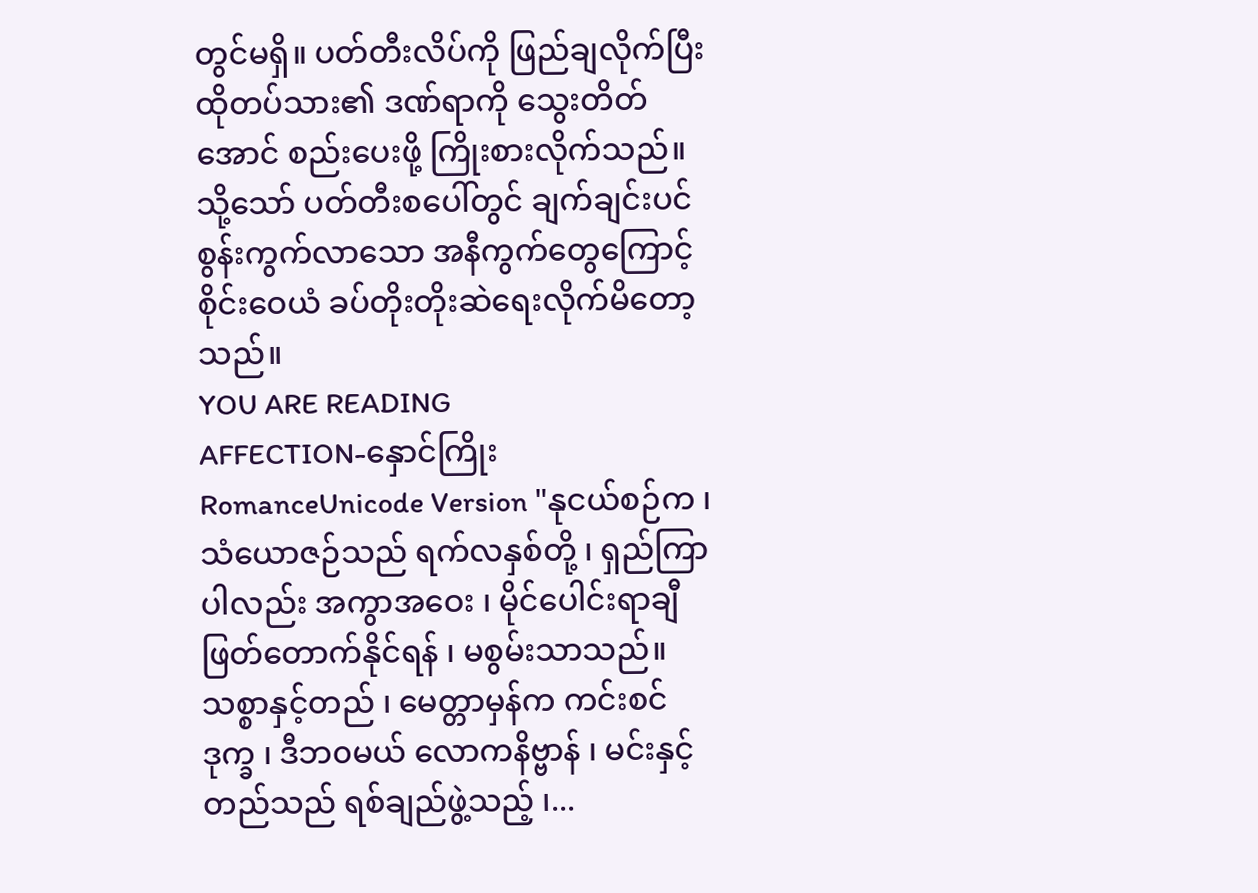တွင်မရှိ။ ပတ်တီးလိပ်ကို ဖြည်ချလိုက်ပြီး ထိုတပ်သား၏ ဒဏ်ရာကို သွေးတိတ်အောင် စည်းပေးဖို့ ကြိုးစားလိုက်သည်။ သို့သော် ပတ်တီးစပေါ်တွင် ချက်ချင်းပင် စွန်းကွက်လာသော အနီကွက်တွေကြောင့် စိုင်းဝေယံ ခပ်တိုးတိုးဆဲရေးလိုက်မိတော့သည်။
YOU ARE READING
AFFECTION-နှောင်ကြိုး
RomanceUnicode Version "နုငယ်စဉ်က ၊ သံယောဇဉ်သည် ရက်လနှစ်တို့ ၊ ရှည်ကြာပါလည်း အကွာအဝေး ၊ မိုင်ပေါင်းရာချီ ဖြတ်တောက်နိုင်ရန် ၊ မစွမ်းသာသည်။ သစ္စာနှင့်တည် ၊ မေတ္တာမှန်က ကင်းစင်ဒုက္ခ ၊ ဒီဘ၀မယ် လောကနိဗ္ဗာန် ၊ မင်းနှင့်တည်သည် ရစ်ချည်ဖွဲ့သည့် ၊...